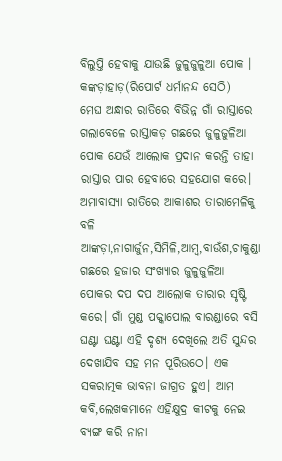ବିଲୁପ୍ତି ହେବାକୁ ଯାଉଛି ଜୁଳୁଜୁଳୁଆ ପୋକ ।
କଙ୍କଡ଼ାହାଡ଼(ରିପୋର୍ଟ ଧର୍ମାନନ୍ଦ ସେଠି)
ମେଘ ଅନ୍ଧାର ରାତିରେ ବିଭିନ୍ନ ଗାଁ ରାସ୍ତାରେ ଗଲାବେଳେ ରାସ୍ତାକଡ଼ ଗଛରେ ଜୁଳୁଜୁଳିଆ ପୋକ ଯେଉଁ ଆଲୋକ ପ୍ରଦାନ କରନ୍ତି ତାହା ରାସ୍ତାର ପାର ହେବାରେ ସହଯୋଗ କରେ। ଅମାବାସ୍ୟା ରାତିରେ ଆକାଶର ତାରାମେଳିକୁ ବଳି ଆଙ୍କଡ଼ା,ନାଗାର୍ଜୁନ,ସିମିଳି,ଆମ୍ବ,ବାଉଁଶ,ଚାକୁଣ୍ଡା ଗଛରେ ହଜାର ସଂଖ୍ୟାର ଜୁଳୁଜୁଳିଆ ପୋକର ଦପ ଦପ ଆଲୋକ ତାରାର ସୃଷ୍ଟି କରେ। ଗାଁ ମୁଣ୍ଡ ପକ୍କାପୋଲ ବାରଣ୍ଡାରେ ବସି ଘଣ୍ଟା ଘଣ୍ଟା ଏହି ଦୃଶ୍ୟ ଦେଖିଲେ ଅତି ସୁନ୍ଦର ଦେଖାଯିବ ସହ ମନ ପୂରିଉଠେ। ଏକ ସକରାତ୍ମକ ଭାବନା ଜାଗ୍ରତ ହୁଏ। ଆମ କବି,ଲେଖକମାନେ ଏହିକ୍ଷୁଦ୍ର କୀଟକୁ ନେଇ ବ୍ୟଙ୍ଗ କରି ନାନା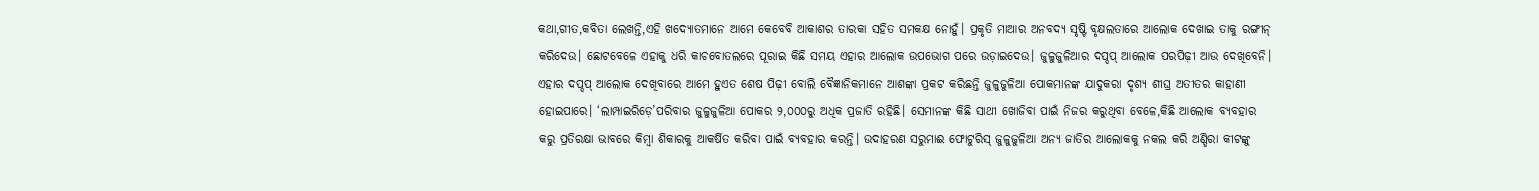କଥା,ଗୀତ,କବିତା ଲେଖନ୍ତି,ଏହି ଖଦ୍ୟୋତମାନେ ଆମେ କେବେବି ଆକାଶର ତାରକା ସହିତ ସମକକ୍ଷ ନୋହୁଁ। ପ୍ରକୃତି ମାଆର ଅନବଦ୍ୟ ସୃଷ୍ଟି ବୃକ୍ଷଲତାରେ ଆଲୋକ ଦେଖାଇ ତାକୁ ରଙ୍ଗୀନ୍ କରିଦେଉ। ଛୋଟବେଳେ ଏହାକୁ ଧରି କାଚବୋତଲରେ ପୂରାଇ କିଛି ସମୟ ଏହାର ଆଲୋକ ଉପଭୋଗ ପରେ ଉଡ଼ାଇଦେଉ। ଜୁଳୁଜୁଳିଆର ଦପ୍ଦପ୍ ଆଲୋକ ପରପିଢ଼ୀ ଆଉ ଦେଖିବେନି। ଏହାର ଦପ୍ଦପ୍ ଆଲୋକ ଦେଖିବାରେ ଆମେ ହୁଏତ ଶେଷ ପିଢ଼ୀ ବୋଲି ବୈଜ୍ଞାନିକମାନେ ଆଶଙ୍କା ପ୍ରକଟ କରିଛନ୍ତି ଜୁଳୁଜୁଳିଆ ପୋକମାନଙ୍କ ଯାଦୁକରା ଦୃଶ୍ୟ ଶୀଘ୍ର ଅତୀତର କାହାଣୀ ହୋଇପାରେ। ‘ଲାମ୍ପାଇରିଡ଼େ’ପରିବାର ଜୁଳୁଜୁଳିଆ ପୋକର ୨,୦୦୦ରୁ ଅଧିକ ପ୍ରଜାତି ରହିଛି। ସେମାନଙ୍କ କିଛି ସାଥୀ ଖୋଜିବା ପାଇଁ ନିଜର କରୁଥିବା ବେଳେ,କିଛି ଆଲୋକ ବ୍ୟବହାର କରୁ ପ୍ରତିରକ୍ଷା ଭାବରେ କିମ୍ବା ଶିକାରକୁ ଆକର୍ଷିତ କରିବା ପାଇଁ ବ୍ୟବହାର କରନ୍ତି। ଉଦାହରଣ ସରୁମାଈ ଫୋଟୁରିସ୍ ଜୁଳୁଜୁଳିଆ ଅନ୍ୟ ଜାତିର ଆଲୋକକୁ ନକଲ କରି ଅଣ୍ଡିରା କୀଟଙ୍କୁ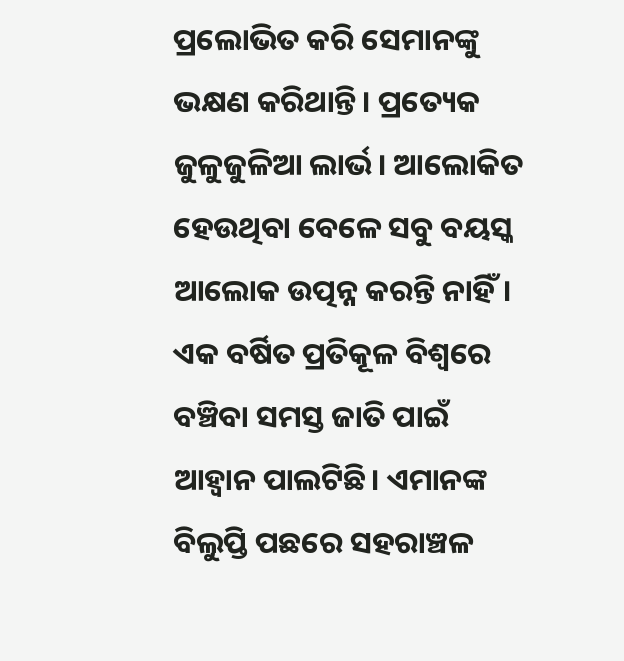ପ୍ରଲୋଭିତ କରି ସେମାନଙ୍କୁ ଭକ୍ଷଣ କରିଥାନ୍ତି। ପ୍ରତ୍ୟେକ ଜୁଳୁଜୁଳିଆ ଲାର୍ଭ। ଆଲୋକିତ ହେଉଥିବା ବେଳେ ସବୁ ବୟସ୍କ ଆଲୋକ ଉତ୍ପନ୍ନ କରନ୍ତି ନାହିଁ। ଏକ ବର୍ଷିତ ପ୍ରତିକୂଳ ବିଶ୍ବରେ ବଞ୍ଚିବା ସମସ୍ତ ଜାତି ପାଇଁ ଆହ୍ବାନ ପାଲଟିଛି। ଏମାନଙ୍କ ବିଲୁପ୍ତି ପଛରେ ସହରାଞ୍ଚଳ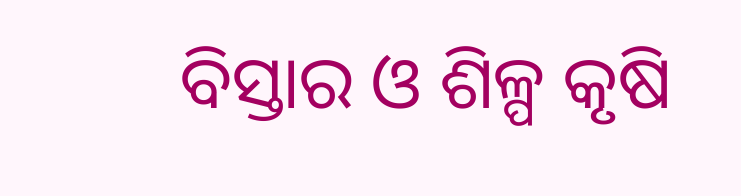ବିସ୍ତାର ଓ ଶିଳ୍ପ କୃଷି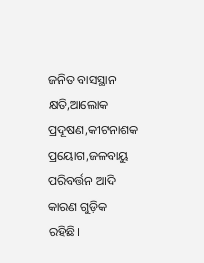ଜନିତ ବାସସ୍ଥାନ କ୍ଷତି,ଆଲୋକ ପ୍ରଦୂଷଣ,କୀଟନାଶକ ପ୍ରୟୋଗ,ଜଳବାୟୁ ପରିବର୍ତ୍ତନ ଆଦି କାରଣ ଗୁଡ଼ିକ ରହିଛି।